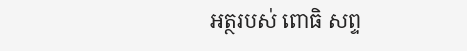អត្ថរបស់ ពោធិ សព្ទ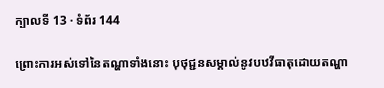ក្បាលទី 13 · ទំព័រ 144

ព្រោះការអស់ទៅនៃតណ្ហាទាំងនោះ បុថុជ្ជនសម្គាល់នូវបឋវីធាតុដោយតណ្ហា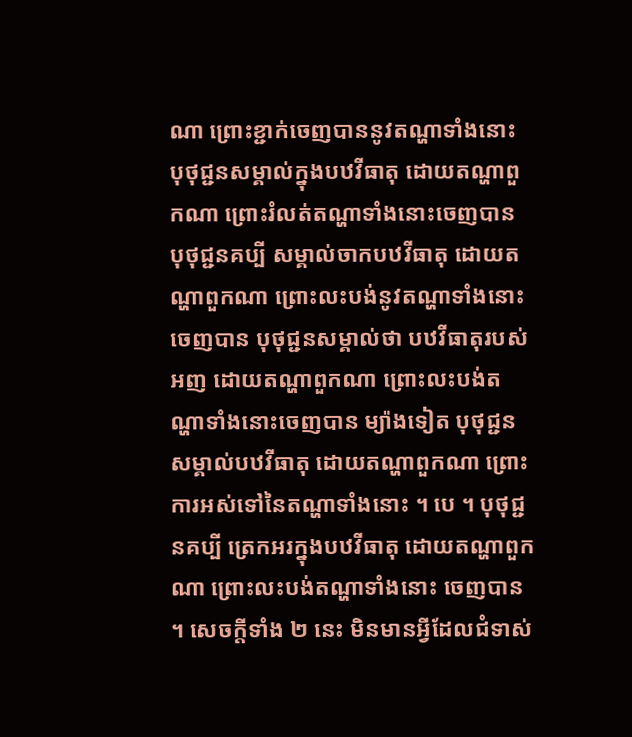ណា ព្រោះខ្ជាក់ចេញបាននូវតណ្ហាទាំងនោះ បុថុជ្ជនសម្គាល់ក្នុងបឋវីធាតុ ដោយតណ្ហាពួកណា ព្រោះរំលត់តណ្ហាទាំងនោះចេញបាន បុថុជ្ជនគប្បី សម្គាល់ចាកបឋវីធាតុ ដោយតណ្ហាពួកណា ព្រោះលះបង់នូវតណ្ហាទាំងនោះ ចេញបាន បុថុជ្ជនសម្គាល់ថា បឋវីធាតុរបស់អញ ដោយតណ្ហាពួកណា ព្រោះលះបង់តណ្ហាទាំងនោះចេញបាន ម្យ៉ាងទៀត បុថុជ្ជនសម្គាល់បឋវីធាតុ ដោយតណ្ហាពួកណា ព្រោះការអស់ទៅនៃតណ្ហាទាំងនោះ ។ បេ ។ បុថុជ្ជនគប្បី ត្រេកអរក្នុងបឋវីធាតុ ដោយតណ្ហាពួកណា ព្រោះលះបង់តណ្ហាទាំងនោះ ចេញបាន ។ សេចក្តីទាំង ២ នេះ មិនមានអ្វីដែលជំទាស់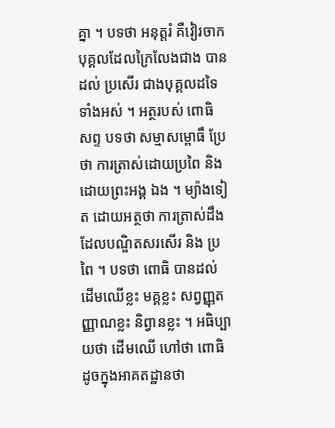គ្នា ។ បទថា អនុត្តរំ គឺវៀរចាកបុគ្គលដែលក្រៃលែងជាង បានដល់ ប្រសើរ ជាងបុគ្គលដទៃទាំងអស់ ។ អត្ថរបស់ ពោធិ សព្ទ បទថា សម្មាសម្ពោធឹ ប្រែថា ការត្រាស់ដោយប្រពៃ និងដោយព្រះអង្គ ឯង ។ ម្យ៉ាងទៀត ដោយអត្ថថា ការត្រាស់ដឹងដែលបណ្ឌិតសរសើរ និង ប្រពៃ ។ បទថា ពោធិ បានដល់ ដើមឈើខ្លះ មគ្គខ្លះ សព្វញ្ញុតញ្ញាណខ្លះ និព្វានខ្លះ ។ អធិប្បាយថា ដើមឈើ ហៅថា ពោធិ ដូចក្នុងអាគតដ្ឋានថា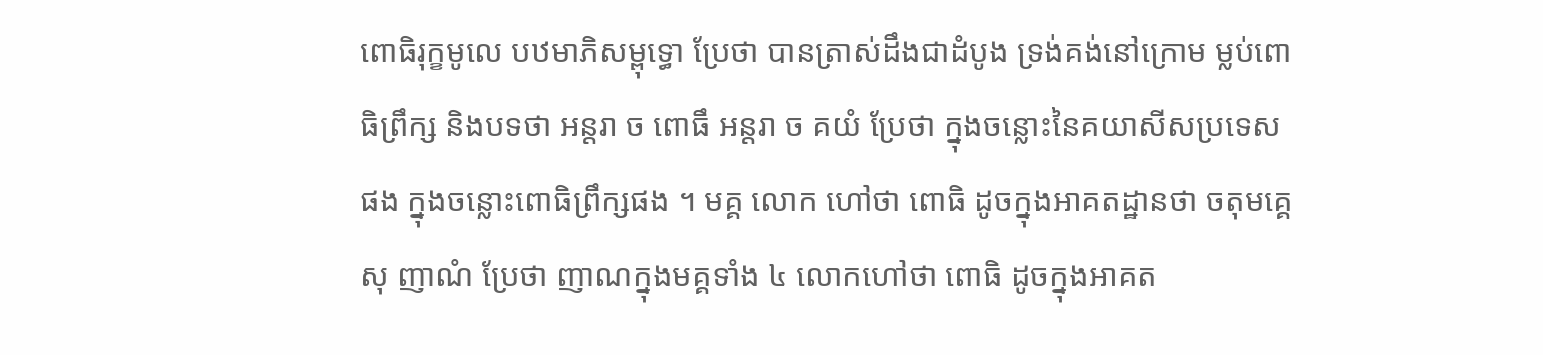ពោធិរុក្ខមូលេ បឋមាភិសម្ពុទ្ធោ ប្រែថា បានត្រាស់ដឹងជាដំបូង ទ្រង់គង់នៅក្រោម ម្លប់ពោធិព្រឹក្ស និងបទថា អន្តរា ច ពោធឹ អន្តរា ច គយំ ប្រែថា ក្នុងចន្លោះនៃគយាសីសប្រទេសផង ក្នុងចន្លោះពោធិព្រឹក្សផង ។ មគ្គ លោក ហៅថា ពោធិ ដូចក្នុងអាគតដ្ឋានថា ចតុមគ្គេសុ ញាណំ ប្រែថា ញាណក្នុងមគ្គទាំង ៤ លោកហៅថា ពោធិ ដូចក្នុងអាគត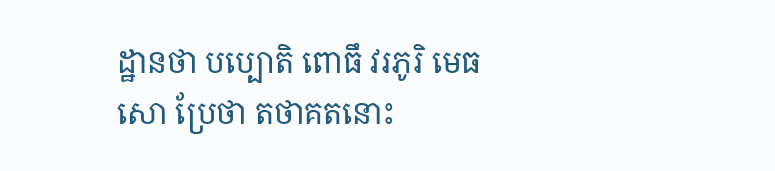ដ្ឋានថា បប្បោតិ ពោធឹ វរភូរិ មេធសោ ប្រែថា តថាគតនោះ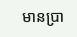មានប្រា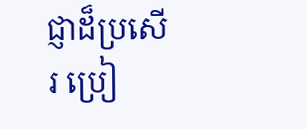ជ្ញាដ៏ប្រសើរ ប្រៀ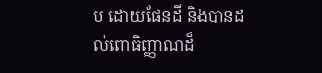ប ដោយផែនដី និងបានដល់ពោធិញ្ញាណដ៏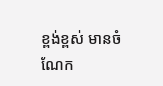ខ្ពង់ខ្ពស់ មានចំណែក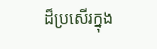ដ៏ប្រសើរក្នុង